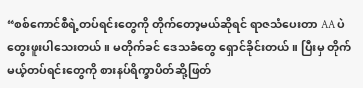“စစ်ကောင်စီရဲ့တပ်ရင်းတွေကို တိုက်တော့မယ်ဆိုရင် ရာဇသံပေးတာ AA ပဲတွေးဖူးပါသေးတယ်။ မတိုက်ခင် ဒေသခံတွေ ရှောင်ခိုင်းတယ်။ ပြီးမှ တိုက်မယ့်တပ်ရင်းတွေကို စားနပ်ရိက္ခာပိတ်ဆို့ဖြတ်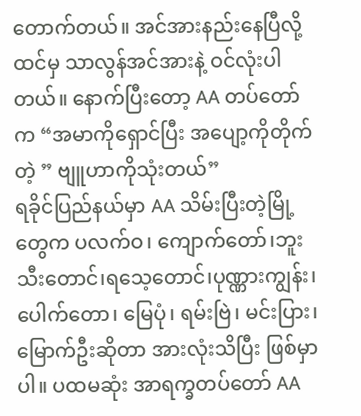တောက်တယ်။ အင်အားနည်းနေပြီလို့ထင်မှ သာလွန်အင်အားနဲ့ ဝင်လုံးပါတယ်။ နောက်ပြီးတော့ AA တပ်တော်က “အမာကိုရှောင်ပြီး အပျော့ကိုတိုက်တဲ့ ” ဗျူဟာကိုသုံးတယ်”
ရခိုင်ပြည်နယ်မှာ AA သိမ်းပြီးတဲ့မြို့တွေက ပလက်ဝ၊ ကျောက်တော်၊ဘူးသီးတောင်၊ရသေ့တောင်၊ပုဏ္ဏားကျွန်း၊ ပေါက်တော၊ မြေပုံ၊ ရမ်းဗြဲ၊ မင်းပြား၊ မြောက်ဦးဆိုတာ အားလုံးသိပြီး ဖြစ်မှာပါ။ ပထမဆုံး အာရက္ခတပ်တော် AA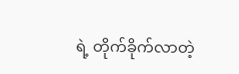ရဲ့ တိုက်ခိုက်လာတဲ့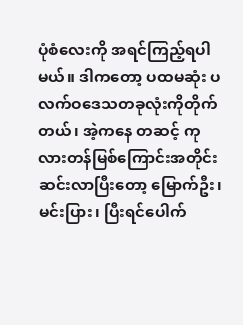ပုံစံလေးကို အရင်ကြည့်ရပါမယ်။ ဒါကတော့ ပထမဆုံး ပလက်ဝဒေသတခုလုံးကိုတိုက်တယ်၊ အဲ့ကနေ တဆင့် ကုလားတန်မြစ်ကြောင်းအတိုင်းဆင်းလာပြီးတော့ မြောက်ဦး၊ မင်းပြား၊ ပြီးရင်ပေါက်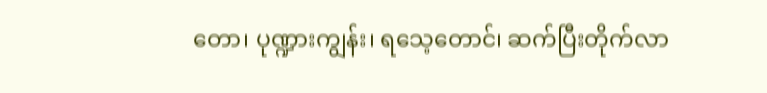တော၊ ပုဏ္ဍားကျွန်း၊ ရသေ့တောင်၊ ဆက်ပြီးတိုက်လာ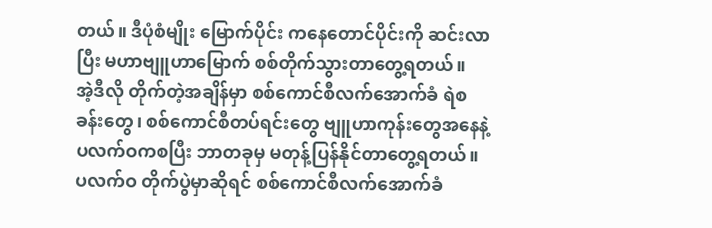တယ်။ ဒီပုံစံမျိုး မြောက်ပိုင်း ကနေတောင်ပိုင်းကို ဆင်းလာပြီး မဟာဗျူဟာမြောက် စစ်တိုက်သွားတာတွေ့ရတယ်။
အဲ့ဒီလို တိုက်တဲ့အချိန်မှာ စစ်ကောင်စီလက်အောက်ခံ ရဲစခန်းတွေ၊ စစ်ကောင်စီတပ်ရင်းတွေ ဗျူဟာကုန်းတွေအနေနဲ့ ပလက်ဝကစပြီး ဘာတခုမှ မတုန့်ပြန်နိုင်တာတွေ့ရတယ်။ ပလက်ဝ တိုက်ပွဲမှာဆိုရင် စစ်ကောင်စီလက်အောက်ခံ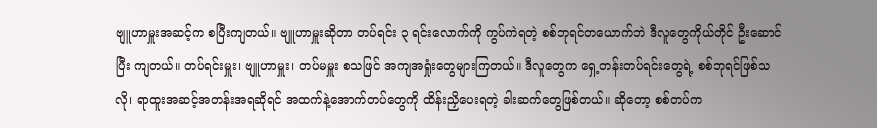ဗျူဟာမှူးအဆင့်က စပြီးကျတယ်။ ဗျူဟာမှူးဆိုတာ တပ်ရင်း ၃ ရင်းလောက်ကို ကွပ်ကဲရတဲ့ စစ်ဘုရင်တယောက်ဘဲ ဒီလူတွေကိုယ်တိုင် ဦးဆောင်ပြီး ကျတယ်။ တပ်ရင်းမှူး၊ ဗျူဟာမှူး၊ တပ်မမှူး စသဖြင် အကျအရှုံးတွေများကြတယ်။ ဒီလူတွေက ရှေ့တန်းတပ်ရင်းတွေရဲ့ စစ်ဘုရင်ဖြစ်သလို၊ ရာထူးအဆင့်အတန်းအရဆိုရင် အထက်နဲ့အောက်တပ်တွေကို ထိန်းညှိပေးရတဲ့ ခါးဆက်တွေဖြစ်တယ်။ ဆိုတော့ စစ်တပ်က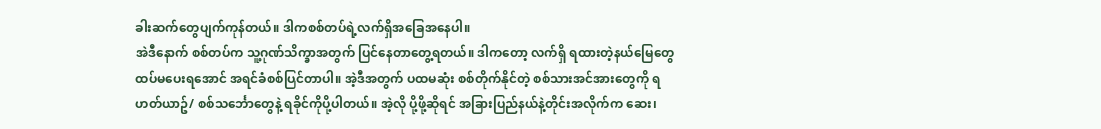ခါးဆက်တွေပျက်ကုန်တယ်။ ဒါကစစ်တပ်ရဲ့လက်ရှိအခြေအနေပါ။
အဲဒီနောက် စစ်တပ်က သူ့ဂုဏ်သိက္ခာအတွက် ပြင်နေတာတွေ့ရတယ်။ ဒါကတော့ လက်ရှိ ရထားတဲ့နယ်မြေတွေ ထပ်မပေးရအောင် အရင်ခံစစ်ပြင်တာပါ။ အဲ့ဒီအတွက် ပထမဆုံး စစ်တိုက်နိုင်တဲ့ စစ်သားအင်အားတွေကို ရဟတ်ယာဥ်/ စစ်သင်္ဘောတွေနဲ့ ရခိုင်ကိုပို့ပါတယ်။ အဲ့လို ပို့ဖို့ဆိုရင် အခြားပြည်နယ်နဲ့တိုင်းအလိုက်က ဆေး၊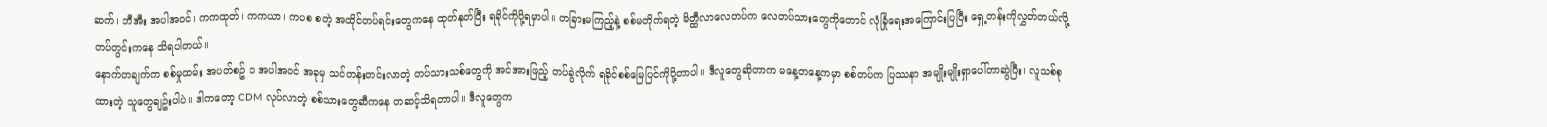ဆက်၊ ဘီအီး အပါအဝင်၊ ကကထုတ်၊ ကကယာ၊ ကပစ စတဲ့ အထိုင်တပ်ရင်းတွေကနေ ထုတ်နုတ်ပြီး ရခိုင်ကိုပို့ရမှာပါ။ တခြားမကြည့်နဲ့ စစ်မတိုက်ရတဲ့ မိတ္ထီလာလေတပ်က လေတပ်သားတွေကိုတောင် လုံခြုံရေးအကြောင်းပြပြီး ရှေ့တန်းကိုလွှတ်တယ်လို့ တပ်တွင်းကနေ သိရပါတယ်။
နောက်တချက်က စစ်မှုထမ်း အပတ်စဥ် ၁ အပါအဝင် အခုမှ သင်တန်းတင်းလာတဲ့ တပ်သားသစ်တွေကို အင်အားဖြည့် တပ်ခွဲလိုက် ရခိုင်စစ်မြေပြင်ကိုပို့တာပါ။ ဒီလူတွေဆိုတာက မနေ့တနေ့ကမှာ စစ်တပ်က ပြဿနာ အမျိုးမျိုးရှာပေါ်တာဆွဲပြီး၊ လူသစ်စုထားတဲ့ သူတွေချဥ်းပါပဲ။ ဒါကတော့ CDM လုပ်လာတဲ့ စစ်သားတွေဆီကနေ တဆင့်သိရတာပါ။ ဒီလူတွေက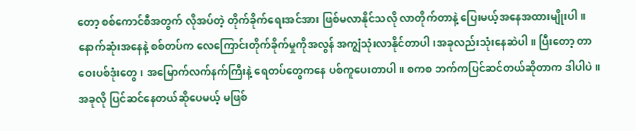တော့ စစ်ကောင်စီအတွက် လိုအပ်တဲ့ တိုက်ခိုက်ရေးအင်အား ဖြစ်မလာနိုင်သလို လာတိုက်တာနဲ့ ပြေးမယ့်အနေအထားမျိုးပါ။ နောက်ဆုံးအနေနဲ့ စစ်တပ်က လေကြောင်းတိုက်ခိုက်မှုကိုအလွန် အကျွံသုံးလာနိုင်တာပါ၊အခုလည်းသုံးနေဆဲပါ။ ပြီးတော့ တာဝေးပစ်ဒုံးတွေ၊ အမြောက်လက်နက်ကြီးနဲ့ ရေတပ်တွေကနေ ပစ်ကူပေးတာပါ။ စကစ ဘက်ကပြင်ဆင်တယ်ဆိုတာက ဒါပါပဲ။
အခုလို ပြင်ဆင်နေတယ်ဆိုပေမယ့် မဖြစ်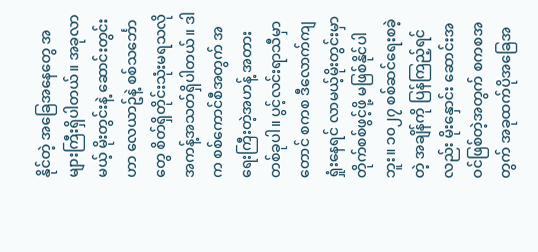နိုင်တဲ့ အခြေအနေတွေ အများကြီးရှိပါတယ်။ အခုလာမယ့် မိုးတွင်းနဲ့ ဆောင်းတွင်းဟာ လေယာဥ်နဲ့ စစ်သင်္ဘောတွေ စိတ်ရှိတိုင်းသုံးမရသလို အကန့်အသတ်ရှိပါတယ်။ ဒါက စစ်ကောင်စီအတွက် အရေးကြီးတဲ့အဟန့် အတားတစ်ခုပါ။ ပွင့်လင်းရာသီမှာတောင် စကစ ဒီလောက်ကျရှုံးနေရင် လာမယ့်မိုးတွင်းမှာ တိုက်စစ်ဖွင့်ဖို့ မဖြစ်နိုင်ပါဘူး။ ၁၀၂၇ စစ်ဆင်ရေးစခဲ့တဲ့ အချိန်ကို ပြန်ကြည့်ရင်လည်း မိုးနှောင်း ဆောင်းအဝင်ဖြစ်တဲ့အတွက် စကစအတွက် အခုထက်ပိုအခြေအ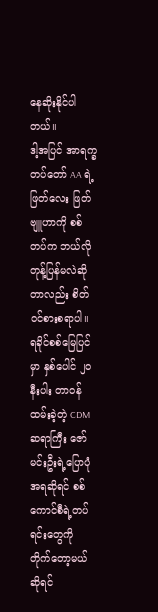နေဆိုးနိုင်ပါတယ်။
ဒါ့အပြင် အာရက္ခတပ်တော် AA ရဲ့ ဖြတ်လေး ဖြတ် ဗျူဟာကို စစ်တပ်က ဘယ်လိုတုန့်ပြန်မလဲဆိုတာလည်း စိတ်ဝင်စားစရာပါ။ ရခိုင်စစ်မြေပြင်မှာ နှစ်ပေါင် ၂၀ နီးပါး တာဝန်ထမ်းခဲ့တဲ့ CDM ဆရာကြီး ဇော်မင်းဦးရဲ့ပြောပုံအရဆိုရင် စစ်ကောင်စီရဲ့တပ်ရင်းတွေကို တိုက်တော့မယ်ဆိုရင်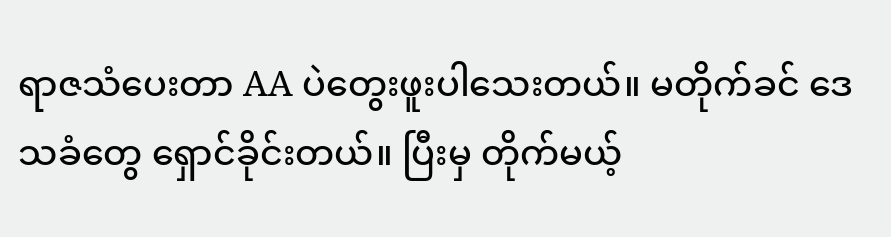ရာဇသံပေးတာ AA ပဲတွေးဖူးပါသေးတယ်။ မတိုက်ခင် ဒေသခံတွေ ရှောင်ခိုင်းတယ်။ ပြီးမှ တိုက်မယ့်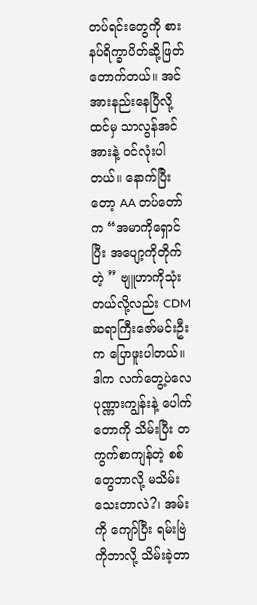တပ်ရင်းတွေကို စားနပ်ရိက္ခာပိတ်ဆို့ဖြတ်တောက်တယ်။ အင်အားနည်းနေပြီလို့ထင်မှ သာလွန်အင်အားနဲ့ ဝင်လုံးပါတယ်။ နောက်ပြီးတော့ AA တပ်တော်က “အမာကိုရှောင်ပြီး အပျော့ကိုတိုက်တဲ့ ” ဗျူဟာကိုသုံးတယ်လို့လည်း CDM ဆရာကြီးဇော်မင်းဦးက ပြောဖူးပါတယ်။ ဒါက လက်တွေ့ပဲလေ ပုဏ္ဏားကျွန်းနဲ့ ပေါက်တောကို သိမ်းပြီး တကွက်စာကျန်တဲ့ စစ်တွေဘာလို့ မသိမ်းသေးတာလဲ?၊ အမ်းကို ကျော်ပြီး ရမ်းဗြဲကိုဘာလို့ သိမ်းခဲ့တာ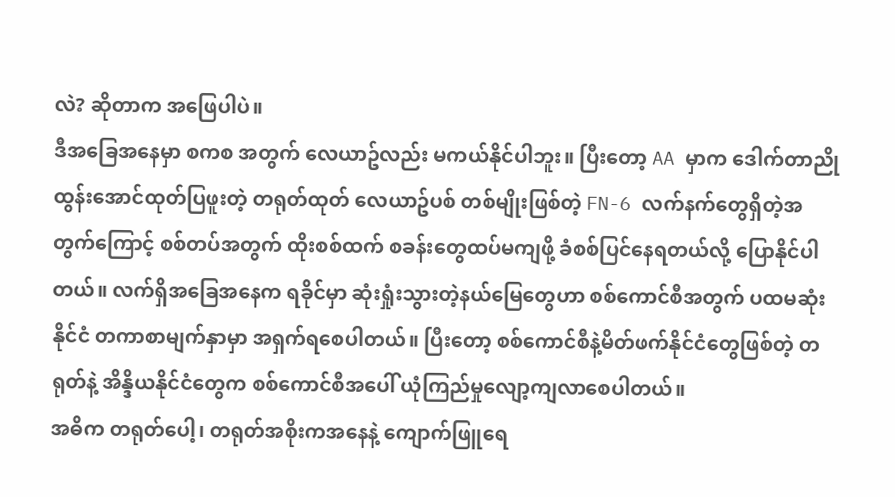လဲ? ဆိုတာက အဖြေပါပဲ။
ဒီအခြေအနေမှာ စကစ အတွက် လေယာဥ်လည်း မကယ်နိုင်ပါဘူး။ ပြီးတော့ AA မှာက ဒေါက်တာညိုထွန်းအောင်ထုတ်ပြဖူးတဲ့ တရုတ်ထုတ် လေယာဥ်ပစ် တစ်မျိုးဖြစ်တဲ့ FN-6 လက်နက်တွေရှိတဲ့အတွက်ကြောင့် စစ်တပ်အတွက် ထိုးစစ်ထက် စခန်းတွေထပ်မကျဖို့ ခံစစ်ပြင်နေရတယ်လို့ ပြောနိုင်ပါတယ်။ လက်ရှိအခြေအနေက ရခိုင်မှာ ဆုံးရှုံးသွားတဲ့နယ်မြေတွေဟာ စစ်ကောင်စီအတွက် ပထမဆုံးနိုင်ငံ တကာစာမျက်နှာမှာ အရှက်ရစေပါတယ်။ ပြီးတော့ စစ်ကောင်စီနဲ့မိတ်ဖက်နိုင်ငံတွေဖြစ်တဲ့ တရုတ်နဲ့ အိန္ဒိယနိုင်ငံတွေက စစ်ကောင်စီအပေါ် ယုံကြည်မှုလျော့ကျလာစေပါတယ်။
အဓိက တရုတ်ပေါ့၊ တရုတ်အစိုးကအနေနဲ့ ကျောက်ဖြူရေ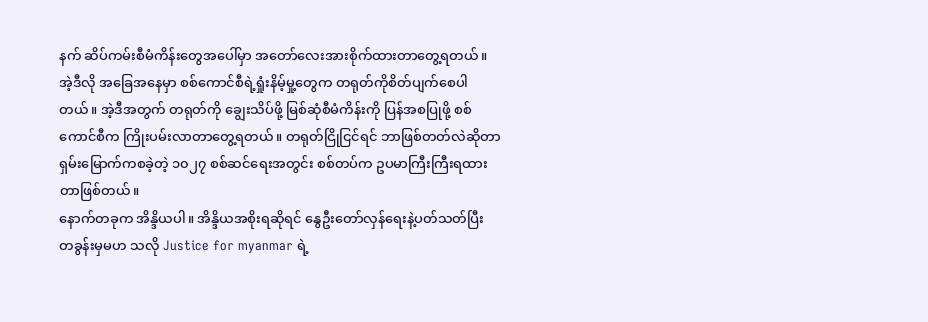နက် ဆိပ်ကမ်းစီမံကိန်းတွေအပေါ်မှာ အတော်လေးအားစိုက်ထားတာတွေ့ရတယ်။ အဲ့ဒီလို အခြေအနေမှာ စစ်ကောင်စီရဲ့ရှုံးနိမ့်မှု့တွေက တရုတ်ကိုစိတ်ပျက်စေပါတယ်။ အဲ့ဒီအတွက် တရုတ်ကို ချွေးသိပ်ဖို့ မြစ်ဆုံစီမံကိန်းကို ပြန်အစပြုဖို့ စစ်ကောင်စီက ကြိုးပမ်းလာတာတွေ့ရတယ်။ တရုတ်ငြိုငြင်ရင် ဘာဖြစ်တတ်လဲဆိုတာ ရှမ်းမြောက်ကစခဲ့တဲ့ ၁၀၂၇ စစ်ဆင်ရေးအတွင်း စစ်တပ်က ဥပမာကြီးကြီးရထားတာဖြစ်တယ်။
နောက်တခုက အိန္ဒိယပါ။ အိန္ဒိယအစိုးရဆိုရင် နွေဦးတော်လှန်ရေးနဲ့ပတ်သတ်ပြီး တခွန်းမှမဟ သလို Justice for myanmar ရဲ့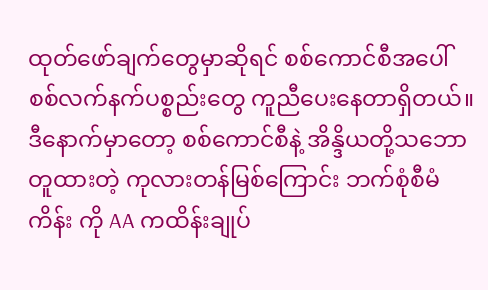ထုတ်ဖော်ချက်တွေမှာဆိုရင် စစ်ကောင်စီအပေါ် စစ်လက်နက်ပစ္စည်းတွေ ကူညီပေးနေတာရှိတယ်။ ဒီနောက်မှာတော့ စစ်ကောင်စီနဲ့ အိန္ဒိယတို့သဘောတူထားတဲ့ ကုလားတန်မြစ်ကြောင်း ဘက်စုံစီမံကိန်း ကို AA ကထိန်းချုပ်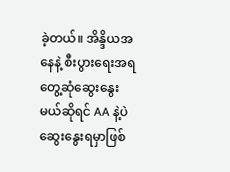ခဲ့တယ်။ အိန္ဒိယအနေနဲ့ စီးပွားရေးအရ တွေ့ဆုံဆွေးနွေးမယ်ဆိုရင် AA နဲ့ပဲ ဆွေးနွေးရမှာဖြစ်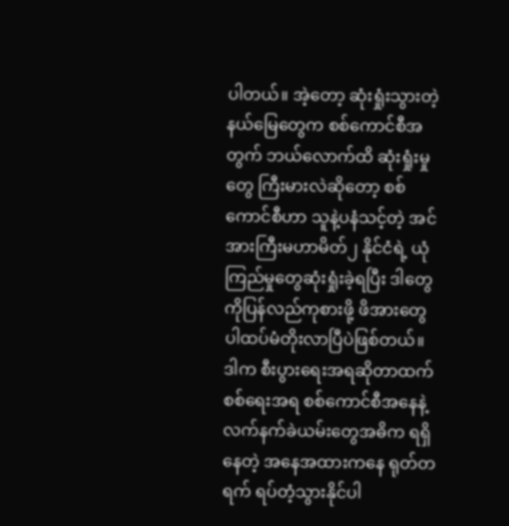ပါတယ်။ အဲ့တော့ ဆုံးရှုံးသွားတဲ့ နယ်မြေတွေက စစ်ကောင်စီအတွက် ဘယ်လောက်ထိ ဆုံးရှုံးမှုတွေ ကြီးမားလဲဆိုတော့ စစ်ကောင်စီဟာ သူနဲ့ပနံသင့်တဲ့ အင်အားကြီးမဟာမိတ်၂ နိုင်ငံရဲ့ ယုံကြည်မှုတွေဆုံးရှုံးခဲ့ရပြီး ဒါတွေကိုပြန်လည်ကုစားဖို့ ဖိအားတွေပါထပ်မံတိုးလာပြီပဲဖြစ်တယ်။
ဒါက စီးပွားရေးအရဆိုတာထက် စစ်ရေးအရ စစ်ကောင်စီအနေနဲ့ လက်နက်ခဲယမ်းတွေအဓိက ရရှိနေတဲ့ အနေအထားကနေ ရုတ်တရက် ရပ်တံ့သွားနိုင်ပါ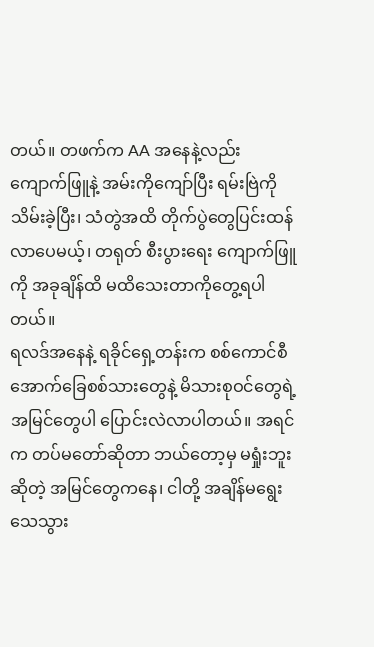တယ်။ တဖက်က AA အနေနဲ့လည်း ကျောက်ဖြူနဲ့ အမ်းကိုကျော်ပြီး ရမ်းဗြဲကိုသိမ်းခဲ့ပြီး၊ သံတွဲအထိ တိုက်ပွဲတွေပြင်းထန်လာပေမယ့်၊ တရုတ် စီးပွားရေး ကျောက်ဖြူကို အခုချိန်ထိ မထိသေးတာကိုတွေ့ရပါတယ်။
ရလဒ်အနေနဲ့ ရခိုင်ရှေ့တန်းက စစ်ကောင်စီအောက်ခြေစစ်သားတွေနဲ့ မိသားစုဝင်တွေရဲ့ အမြင်တွေပါ ပြောင်းလဲလာပါတယ်။ အရင်က တပ်မတော်ဆိုတာ ဘယ်တော့မှ မရှုံးဘူးဆိုတဲ့ အမြင်တွေကနေ၊ ငါတို့ အချိန်မရွေးသေသွား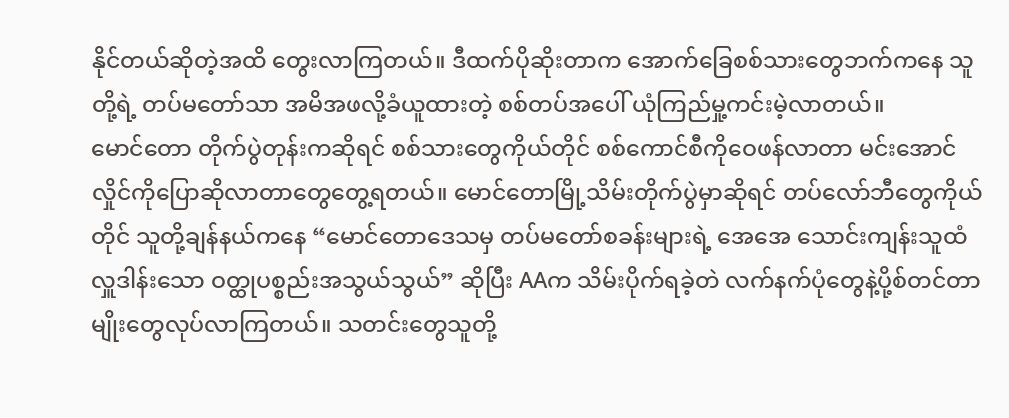နိုင်တယ်ဆိုတဲ့အထိ တွေးလာကြတယ်။ ဒီထက်ပိုဆိုးတာက အောက်ခြေစစ်သားတွေဘက်ကနေ သူတို့ရဲ့ တပ်မတော်သာ အမိအဖလို့ခံယူထားတဲ့ စစ်တပ်အပေါ် ယုံကြည်မှု့ကင်းမဲ့လာတယ်။
မောင်တော တိုက်ပွဲတုန်းကဆိုရင် စစ်သားတွေကိုယ်တိုင် စစ်ကောင်စီကိုဝေဖန်လာတာ မင်းအောင်လှိုင်ကိုပြောဆိုလာတာတွေတွေ့ရတယ်။ မောင်တောမြို့သိမ်းတိုက်ပွဲမှာဆိုရင် တပ်လော်ဘီတွေကိုယ်တိုင် သူတို့ချန်နယ်ကနေ “မောင်တောဒေသမှ တပ်မတော်စခန်းများရဲ့ အေအေ သောင်းကျန်းသူထံ လှူဒါန်းသော ဝတ္ထုပစ္စည်းအသွယ်သွယ်” ဆိုပြီး AAက သိမ်းပိုက်ရခဲ့တဲ လက်နက်ပုံတွေနဲ့ပို့စ်တင်တာမျိုးတွေလုပ်လာကြတယ်။ သတင်းတွေသူတို့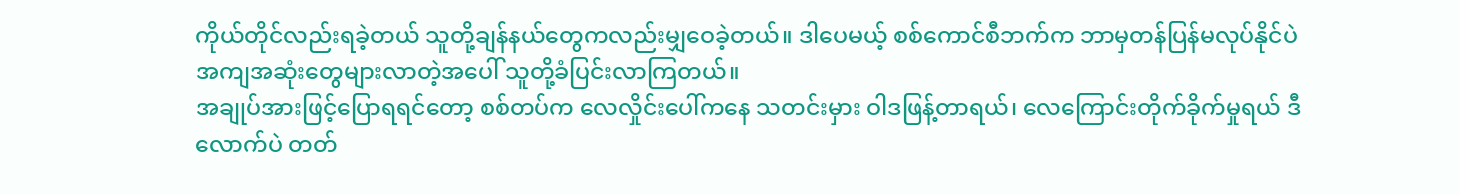ကိုယ်တိုင်လည်းရခဲ့တယ် သူတို့ချန်နယ်တွေကလည်းမျှဝေခဲ့တယ်။ ဒါပေမယ့် စစ်ကောင်စီဘက်က ဘာမှတန်ပြန်မလုပ်နိုင်ပဲ အကျအဆုံးတွေများလာတဲ့အပေါ် သူတို့ခံပြင်းလာကြတယ်။
အချုပ်အားဖြင့်ပြောရရင်တော့ စစ်တပ်က လေလှိုင်းပေါ်ကနေ သတင်းမှား ဝါဒဖြန့်တာရယ်၊ လေကြောင်းတိုက်ခိုက်မှုရယ် ဒီလောက်ပဲ တတ်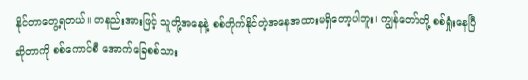နိုင်တာတွေ့ရတယ်။ တနည်းအားဖြင့် သူတို့အနေနဲ့ စစ်တိုက်နိုင်တဲ့အနေအထားမရှိတော့ပါဘူး၊ ကျွန်တော်တို့ စစ်ရှုံးနေပြီဆိုတာကို စစ်ကောင်စီ အောက်ခြေစစ်သား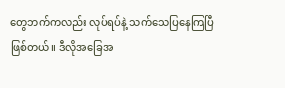တွေဘက်ကလည်း လုပ်ရပ်နဲ့ သက်သေပြနေကြပြီဖြစ်တယ်။ ဒီလိုအခြေအ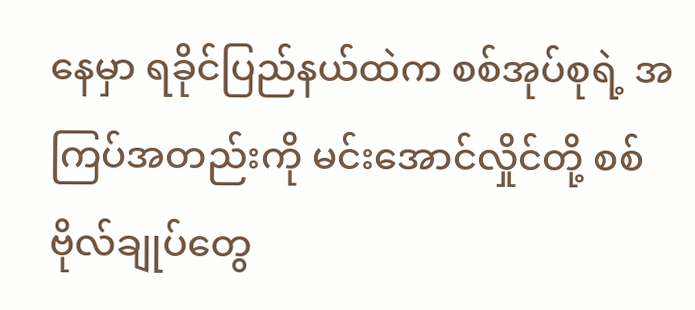နေမှာ ရခိုင်ပြည်နယ်ထဲက စစ်အုပ်စုရဲ့ အကြပ်အတည်းကို မင်းအောင်လှိုင်တို့ စစ်ဗိုလ်ချုပ်တွေ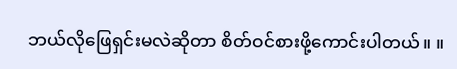ဘယ်လိုဖြေရှင်းမလဲဆိုတာ စိတ်ဝင်စားဖို့ကောင်းပါတယ်။ ။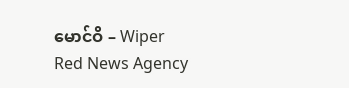မောင်ဝိ – Wiper
Red News Agency